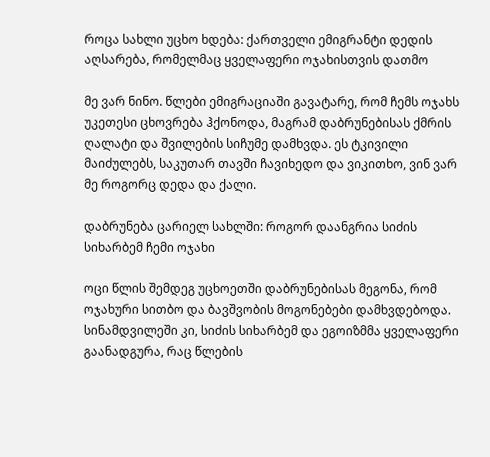როცა სახლი უცხო ხდება: ქართველი ემიგრანტი დედის აღსარება, რომელმაც ყველაფერი ოჯახისთვის დათმო

მე ვარ ნინო. წლები ემიგრაციაში გავატარე, რომ ჩემს ოჯახს უკეთესი ცხოვრება ჰქონოდა, მაგრამ დაბრუნებისას ქმრის ღალატი და შვილების სიჩუმე დამხვდა. ეს ტკივილი მაიძულებს, საკუთარ თავში ჩავიხედო და ვიკითხო, ვინ ვარ მე როგორც დედა და ქალი.

დაბრუნება ცარიელ სახლში: როგორ დაანგრია სიძის სიხარბემ ჩემი ოჯახი

ოცი წლის შემდეგ უცხოეთში დაბრუნებისას მეგონა, რომ ოჯახური სითბო და ბავშვობის მოგონებები დამხვდებოდა. სინამდვილეში კი, სიძის სიხარბემ და ეგოიზმმა ყველაფერი გაანადგურა, რაც წლების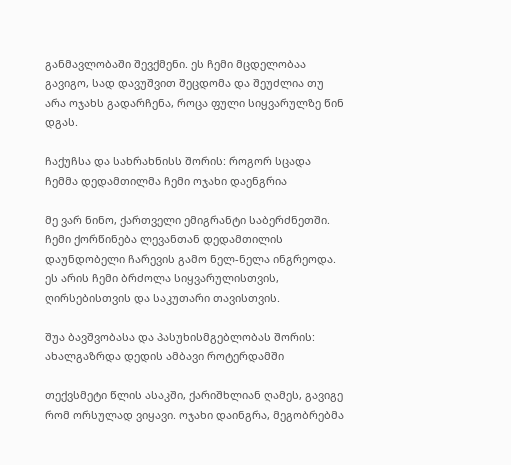განმავლობაში შევქმენი. ეს ჩემი მცდელობაა გავიგო, სად დავუშვით შეცდომა და შეუძლია თუ არა ოჯახს გადარჩენა, როცა ფული სიყვარულზე წინ დგას.

ჩაქუჩსა და სახრახნისს შორის: როგორ სცადა ჩემმა დედამთილმა ჩემი ოჯახი დაენგრია

მე ვარ ნინო, ქართველი ემიგრანტი საბერძნეთში. ჩემი ქორწინება ლევანთან დედამთილის დაუნდობელი ჩარევის გამო ნელ-ნელა ინგრეოდა. ეს არის ჩემი ბრძოლა სიყვარულისთვის, ღირსებისთვის და საკუთარი თავისთვის.

შუა ბავშვობასა და პასუხისმგებლობას შორის: ახალგაზრდა დედის ამბავი როტერდამში

თექვსმეტი წლის ასაკში, ქარიშხლიან ღამეს, გავიგე რომ ორსულად ვიყავი. ოჯახი დაინგრა, მეგობრებმა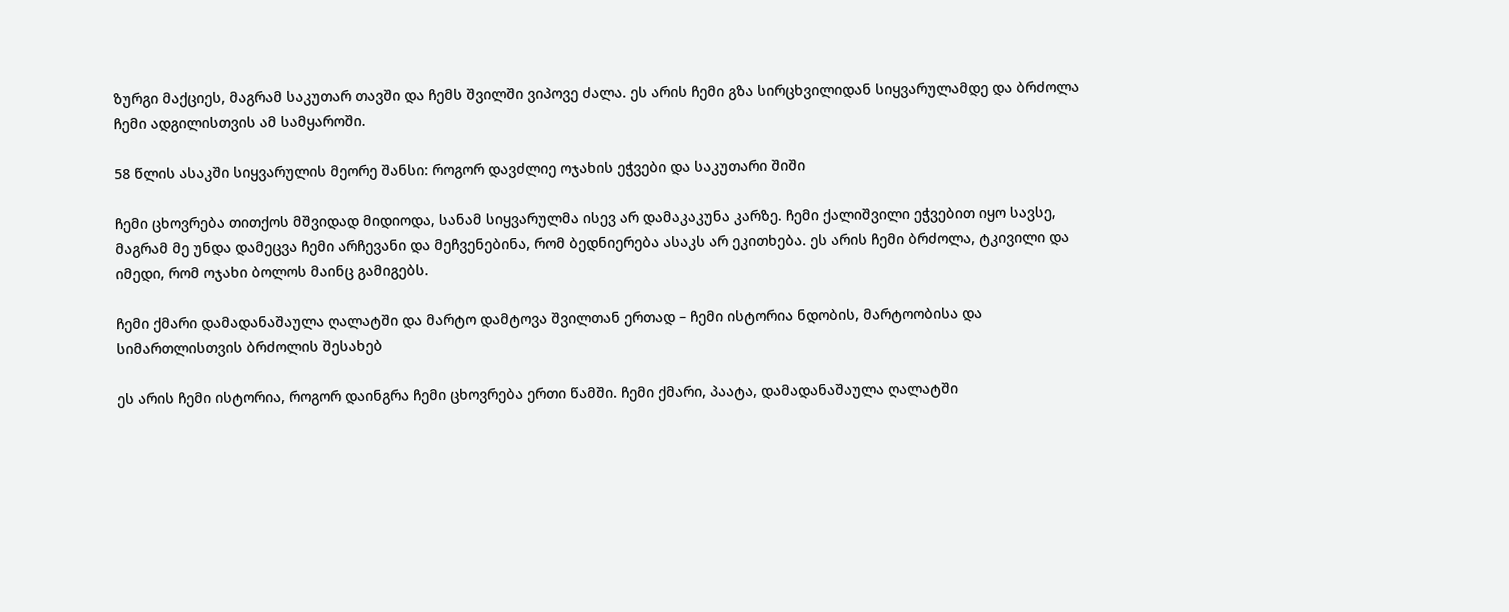ზურგი მაქციეს, მაგრამ საკუთარ თავში და ჩემს შვილში ვიპოვე ძალა. ეს არის ჩემი გზა სირცხვილიდან სიყვარულამდე და ბრძოლა ჩემი ადგილისთვის ამ სამყაროში.

58 წლის ასაკში სიყვარულის მეორე შანსი: როგორ დავძლიე ოჯახის ეჭვები და საკუთარი შიში

ჩემი ცხოვრება თითქოს მშვიდად მიდიოდა, სანამ სიყვარულმა ისევ არ დამაკაკუნა კარზე. ჩემი ქალიშვილი ეჭვებით იყო სავსე, მაგრამ მე უნდა დამეცვა ჩემი არჩევანი და მეჩვენებინა, რომ ბედნიერება ასაკს არ ეკითხება. ეს არის ჩემი ბრძოლა, ტკივილი და იმედი, რომ ოჯახი ბოლოს მაინც გამიგებს.

ჩემი ქმარი დამადანაშაულა ღალატში და მარტო დამტოვა შვილთან ერთად – ჩემი ისტორია ნდობის, მარტოობისა და სიმართლისთვის ბრძოლის შესახებ

ეს არის ჩემი ისტორია, როგორ დაინგრა ჩემი ცხოვრება ერთი წამში. ჩემი ქმარი, პაატა, დამადანაშაულა ღალატში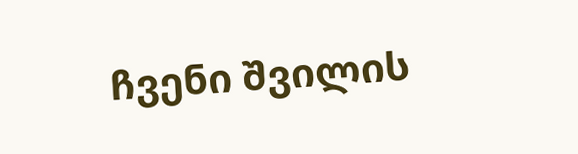ჩვენი შვილის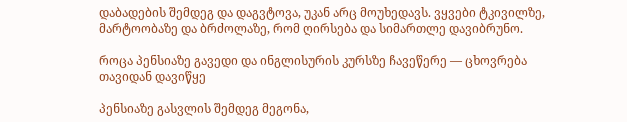დაბადების შემდეგ და დაგვტოვა, უკან არც მოუხედავს. ვყვები ტკივილზე, მარტოობაზე და ბრძოლაზე, რომ ღირსება და სიმართლე დავიბრუნო.

როცა პენსიაზე გავედი და ინგლისურის კურსზე ჩავეწერე — ცხოვრება თავიდან დავიწყე

პენსიაზე გასვლის შემდეგ მეგონა,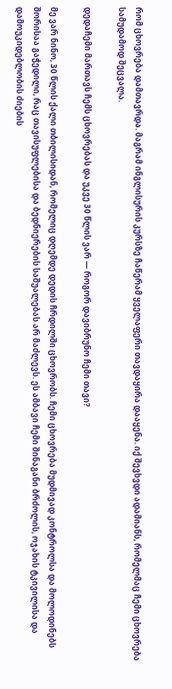რომ ცხოვრება დამთავრდა. მაგრამ ინგლისურის კურსზე ჩაწერამ ყველაფერი თავდაყირა დააყენა. იქ შევხვდი ადამიანს, რომელმაც ჩემი ცხოვრება სამუდამოდ შეცვალა.

დედაჩემი მართავს ჩემს ცხოვრებას და უკვე 30 წლის ვარ — როგორ დავიბრუნო ჩემი თავი?

მე ვარ ნინო, 30 წლის ქალი თბილისიდან, რომელიც დღემდე დედის ჩრდილში ცხოვრობს. ჩემი ცხოვრება მუდმივად კონტროლსა და მოლოდინებს შორისაა გაჭედილი, რაც თავისუფლებისა და ბედნიერების საშუალებას არ მაძლევს. ეს ამბავი ჩემი შინაგანი ბრძოლის, ოჯახის ტკივილისა და დამოუკიდებლობის ძიების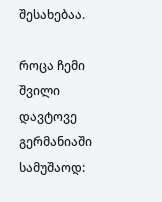შესახებაა.

როცა ჩემი შვილი დავტოვე გერმანიაში სამუშაოდ: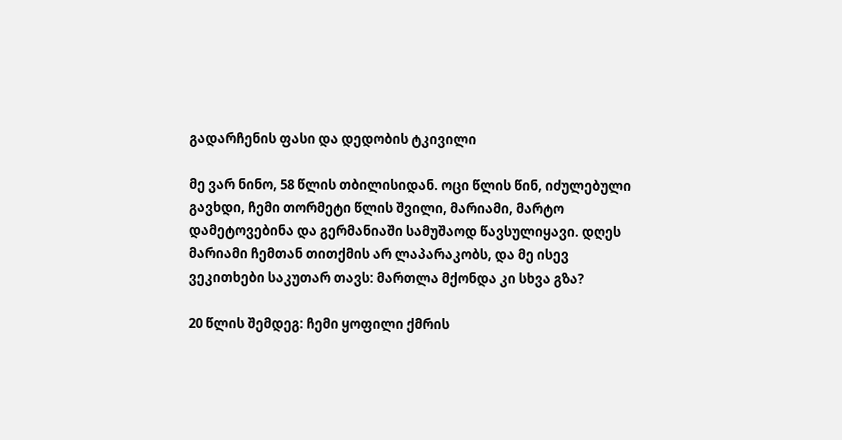გადარჩენის ფასი და დედობის ტკივილი

მე ვარ ნინო, 58 წლის თბილისიდან. ოცი წლის წინ, იძულებული გავხდი, ჩემი თორმეტი წლის შვილი, მარიამი, მარტო დამეტოვებინა და გერმანიაში სამუშაოდ წავსულიყავი. დღეს მარიამი ჩემთან თითქმის არ ლაპარაკობს, და მე ისევ ვეკითხები საკუთარ თავს: მართლა მქონდა კი სხვა გზა?

20 წლის შემდეგ: ჩემი ყოფილი ქმრის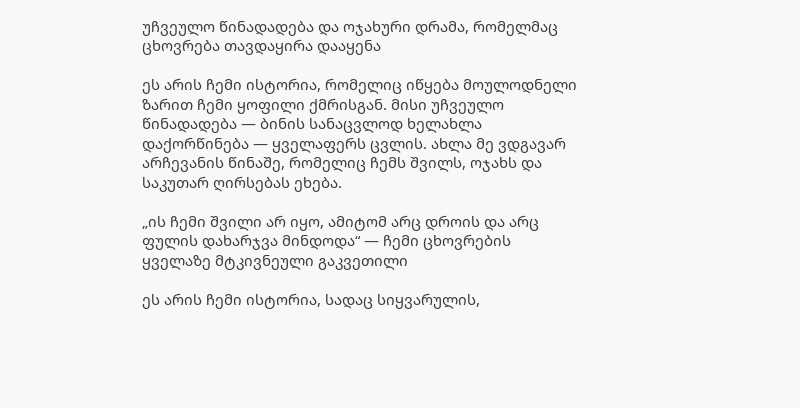უჩვეულო წინადადება და ოჯახური დრამა, რომელმაც ცხოვრება თავდაყირა დააყენა

ეს არის ჩემი ისტორია, რომელიც იწყება მოულოდნელი ზარით ჩემი ყოფილი ქმრისგან. მისი უჩვეულო წინადადება — ბინის სანაცვლოდ ხელახლა დაქორწინება — ყველაფერს ცვლის. ახლა მე ვდგავარ არჩევანის წინაშე, რომელიც ჩემს შვილს, ოჯახს და საკუთარ ღირსებას ეხება.

„ის ჩემი შვილი არ იყო, ამიტომ არც დროის და არც ფულის დახარჯვა მინდოდა“ — ჩემი ცხოვრების ყველაზე მტკივნეული გაკვეთილი

ეს არის ჩემი ისტორია, სადაც სიყვარულის,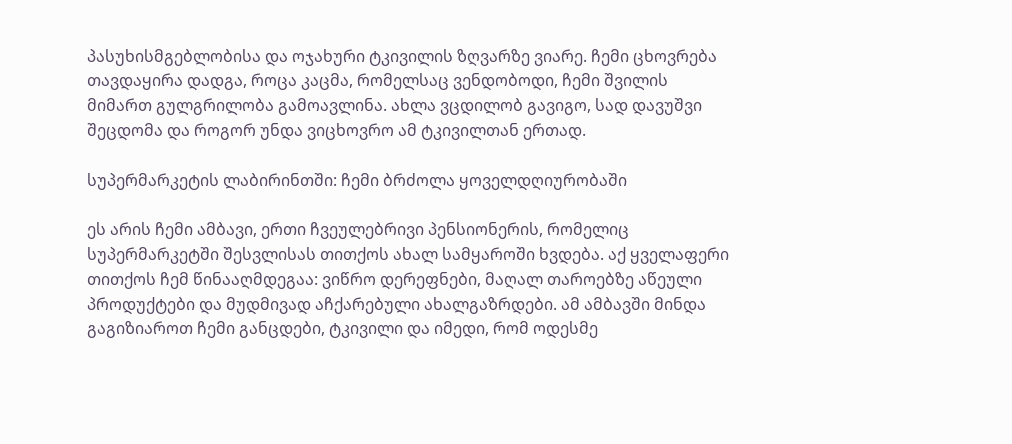პასუხისმგებლობისა და ოჯახური ტკივილის ზღვარზე ვიარე. ჩემი ცხოვრება თავდაყირა დადგა, როცა კაცმა, რომელსაც ვენდობოდი, ჩემი შვილის მიმართ გულგრილობა გამოავლინა. ახლა ვცდილობ გავიგო, სად დავუშვი შეცდომა და როგორ უნდა ვიცხოვრო ამ ტკივილთან ერთად.

სუპერმარკეტის ლაბირინთში: ჩემი ბრძოლა ყოველდღიურობაში

ეს არის ჩემი ამბავი, ერთი ჩვეულებრივი პენსიონერის, რომელიც სუპერმარკეტში შესვლისას თითქოს ახალ სამყაროში ხვდება. აქ ყველაფერი თითქოს ჩემ წინააღმდეგაა: ვიწრო დერეფნები, მაღალ თაროებზე აწეული პროდუქტები და მუდმივად აჩქარებული ახალგაზრდები. ამ ამბავში მინდა გაგიზიაროთ ჩემი განცდები, ტკივილი და იმედი, რომ ოდესმე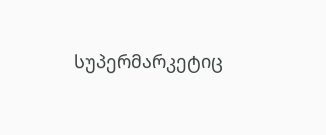სუპერმარკეტიც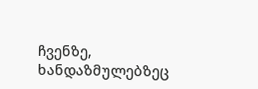ჩვენზე, ხანდაზმულებზეც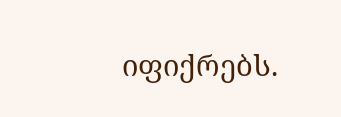იფიქრებს.